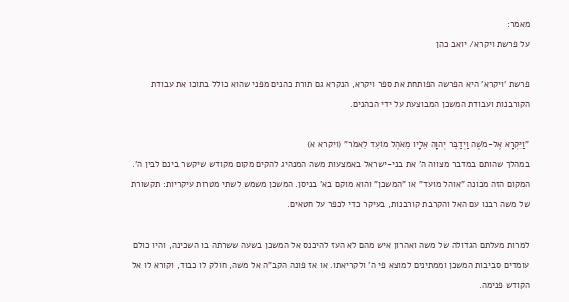מאמר:
על פרשת ויקרא/ יואב כהן

פרשת 'ויקרא' היא הפרשה הפותחת את ספר ויקרא, הנקרא גם תורת כהנים מפני שהוא כולל בתוכו את עבודת הקורבנות ועבודת המשכן המבוצעת על ידי הכהנים.

"וַיִּקְרָא אֶל-מֹשֶׁה וַיְדַבֵּר יְהוָה אֵלָיו מֵאֹהֶל מוֹעֵד לֵאמֹר" (ויקרא א)
במהלך שהותם במדבר מצווה ה' את בני-ישראל באמצעות משה המנהיג להקים מקום מקודש שיקשר בינם לבין ה'. המקום הזה מכונה "אוהל מועד" או "המשכן" והוא מוקם בא' בניסן. המשכן משמש לשתי מטרות עיקריות: תקשורת של משה רבנו עם האל והקרבת קורבנות, בעיקר כדי לכפר על חטאים.

למרות מעלתם הגדולה של משה ואהרון איש מהם לא העז להיכנס אל המשכן בשעה ששרתה בו השכינה, והיו כולם עומדים סביבות המשכן וממתינים למוצא פי ה' ולקריאתו. או אז פונה הקב"ה אל משה, חולק לו כבוד, וקורא לו אל הקודש פנימה.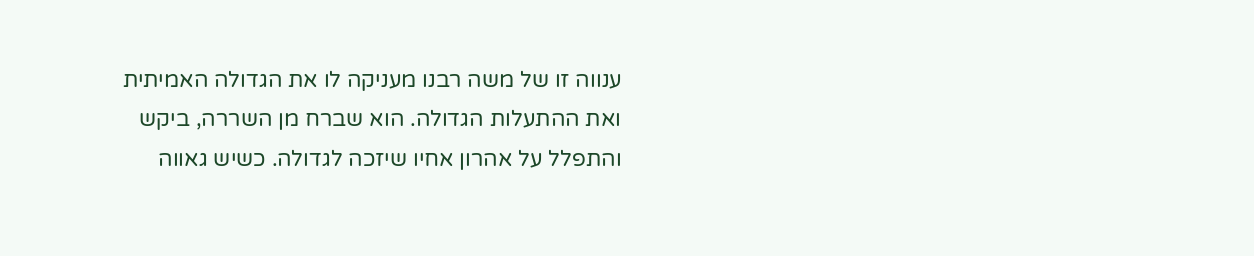ענווה זו של משה רבנו מעניקה לו את הגדולה האמיתית ואת ההתעלות הגדולה. הוא שברח מן השררה, ביקש והתפלל על אהרון אחיו שיזכה לגדולה. כשיש גאווה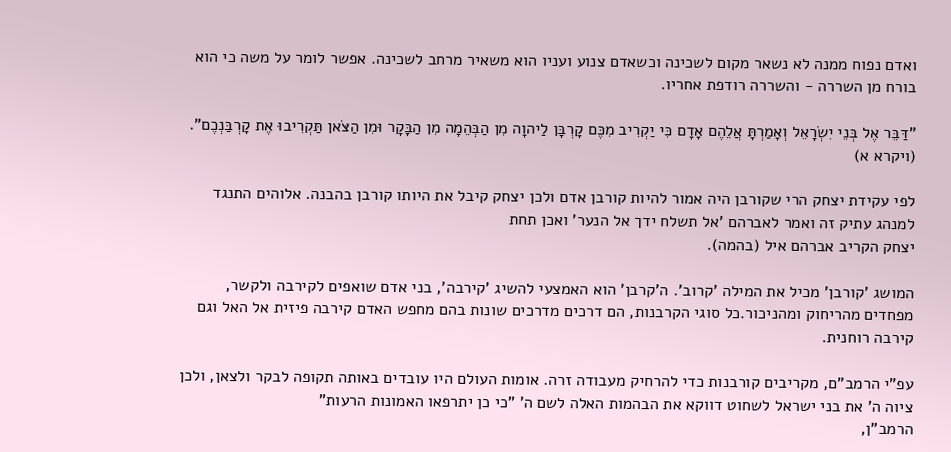ואדם נפוח ממנה לא נשאר מקום לשכינה וכשאדם צנוע ועניו הוא משאיר מרחב לשכינה. אפשר לומר על משה כי הוא בורח מן השררה - והשררה רודפת אחריו.

"דַּבֵּר אֶל בְּנֵי יִשְׂרָאֵל וְאָמַרְתָּ אֲלֵהֶם אָדָם כִּי יַקְרִיב מִכֶּם קָרְבָּן לַיהוָה מִן הַבְּהֵמָה מִן הַבָּקָר וּמִן הַצֹּאן תַּקְרִיבוּ אֶת קָרְבַּנְכֶם". (ויקרא א)

לפי עקידת יצחק הרי שקורבן היה אמור להיות קורבן אדם ולכן יצחק קיבל את היותו קורבן בהבנה. אלוהים התנגד למנהג עתיק זה ואמר לאברהם 'אל תשלח ידך אל הנער' ואכן תחת
יצחק הקריב אברהם איל (בהמה).

המושג 'קורבן' מכיל את המילה 'קרוב'. ה'קרבן' הוא האמצעי להשיג 'קירבה', בני אדם שואפים לקירבה ולקשר, מפחדים מהריחוק ומהניכור.כל סוגי הקרבנות, הם דרכים מדרכים שונות בהם מחפש האדם קירבה פיזית אל האל וגם קירבה רוחנית.

עפ"י הרמב"ם, מקריבים קורבנות כדי להרחיק מעבודה זרה. אומות העולם היו עובדים באותה תקופה לבקר ולצאן, ולכן ציוה ה' את בני ישראל לשחוט דווקא את הבהמות האלה לשם ה' "כי כן יתרפאו האמונות הרעות"
הרמב"ן,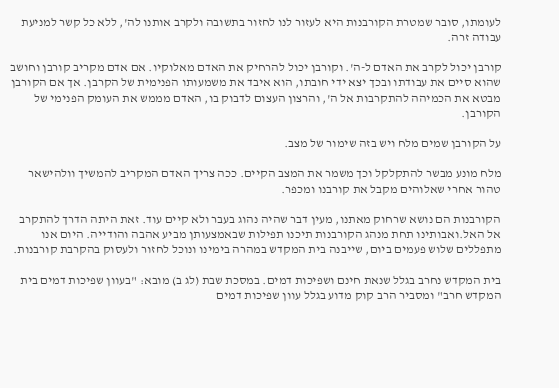לעומתו, סובר שמטרת הקורבנות היא לעזור לנו לחזור בתשובה ולקרב אותנו לה', ללא כל קשר למניעת עבודה זרה.

קורבן יכול לקרב את האדם ל-ה'. וקורבן יכול להרחיק את האדם מאלוקיו. אם אדם מקריב קורבן וחושב שהוא סיים את עבודתו ובכך יצא ידי חובתו, הוא איבד את משמעותו הפנימית של הקרבן. אך אם הקורבן מבטא את הכמיהה להתקרבות אל ה', והרצון העצום לדבוק בו, האדם מממש את העומק הפנימי של הקורבן.

על הקורבן שמים מלח ויש בזה שימור של מצב.

מלח מונע מבשר להתקלקל וכך משמר את המצב הקיים. ככה צריך האדם המקריב להמשיך וולהישאר טהור אחרי שאלוהים מקבל את קורבנו ומכפר.

הקורבנות הם נושא שרחוק מאתנו, מעין דבר שהיה נהוג בעבר ולא קיים עוד. זאת היתה הדרך להתקרב אל האל.ואבותינו תחת מנהג הקורבנות תיכנו תפילות שבאמצעותן מביע אהבה והודייה. היום אנו מתפללים שלוש פעמים ביום, שייבנה בית המקדש במהרה בימינו ונוכל לחזור ולעסוק בהקרבת קורבנות.

בית המקדש נחרב בגלל שנאת חינם ושפיכות דמים. במסכת שבת (לג ב) מובא: "בעוון שפיכות דמים בית המקדש חרב" ומסביר הרב קוק מדוע בגלל עוון שפיכות דמים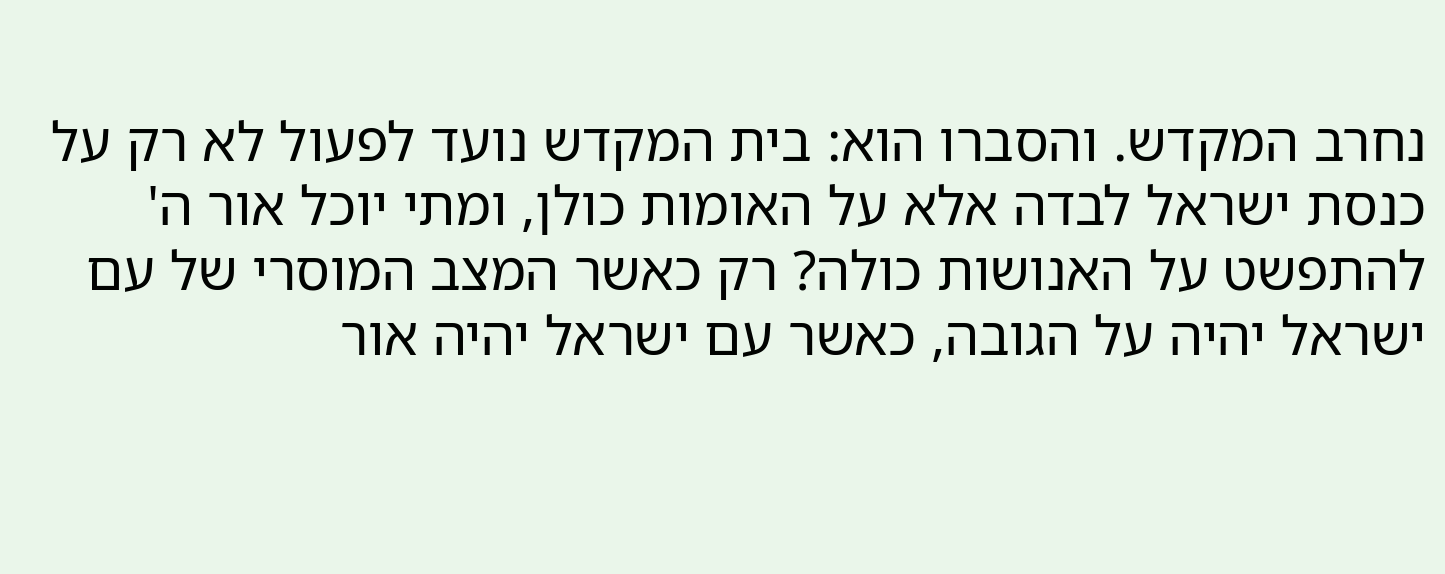נחרב המקדש. והסברו הוא: בית המקדש נועד לפעול לא רק על כנסת ישראל לבדה אלא על האומות כולן, ומתי יוכל אור ה' להתפשט על האנושות כולה? רק כאשר המצב המוסרי של עם ישראל יהיה על הגובה, כאשר עם ישראל יהיה אור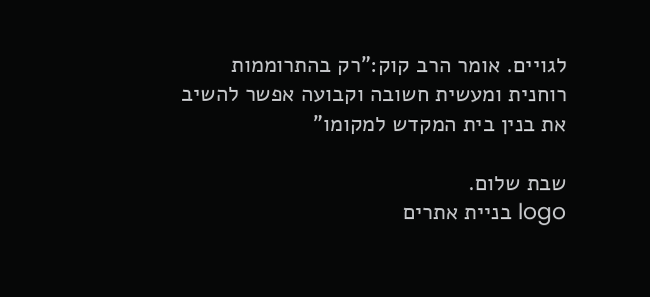לגויים. אומר הרב קוק:"רק בהתרוממות רוחנית ומעשית חשובה וקבועה אפשר להשיב את בנין בית המקדש למקומו"

שבת שלום.
logo בניית אתרים